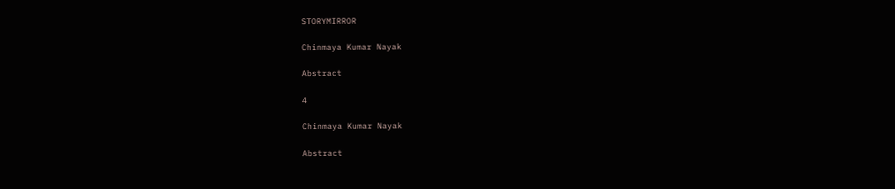STORYMIRROR

Chinmaya Kumar Nayak

Abstract

4

Chinmaya Kumar Nayak

Abstract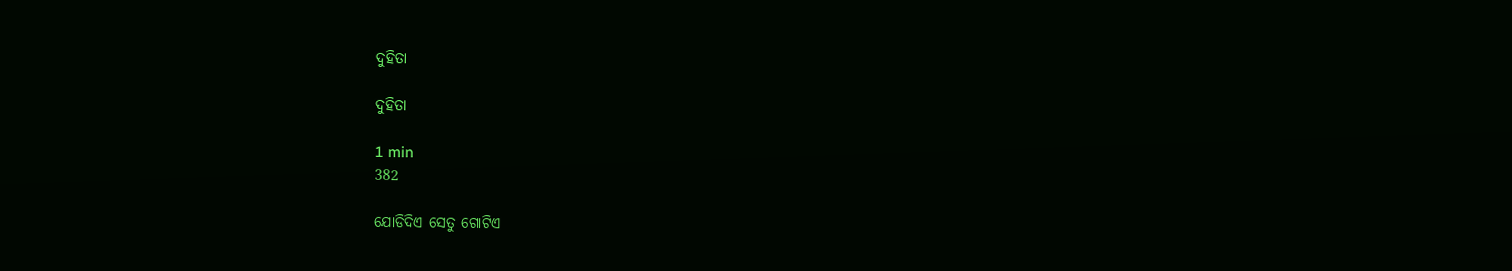ଦୁହିତା

ଦୁହିତା

1 min
382

ଯୋଡିଦିଏ ସେତୁ ଗୋଟିଏ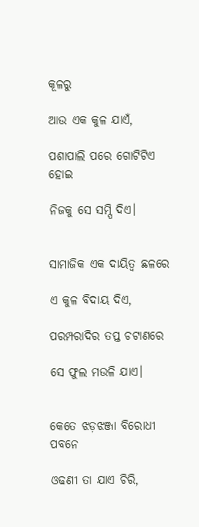କୂଳରୁ

ଆଉ ଏକ କୁଳ ଯାଏଁ,

ପଶାପାଲି ପରେ ଗୋଟିଟିଏ ହୋଇ

ନିଜକୁ ସେ ସମ୍ପି ଦିଏ।


ସାମାଜିକ ଏକ ଦାୟିତ୍ୱ ଛଳରେ

ଏ କୁଳ ବିଦାୟ ଦିଏ,

ପରମ୍ପରାଦିର ତପ୍ତ ଚଟାଣରେ

ସେ ଫୁଲ ମଉଳି ଯାଏ।


କେତେ ଝଡ଼ଝଞ୍ଜା ବିରୋଧୀ ପବନେ

ଓଢଣୀ ତା ଯାଏ ଚିରି,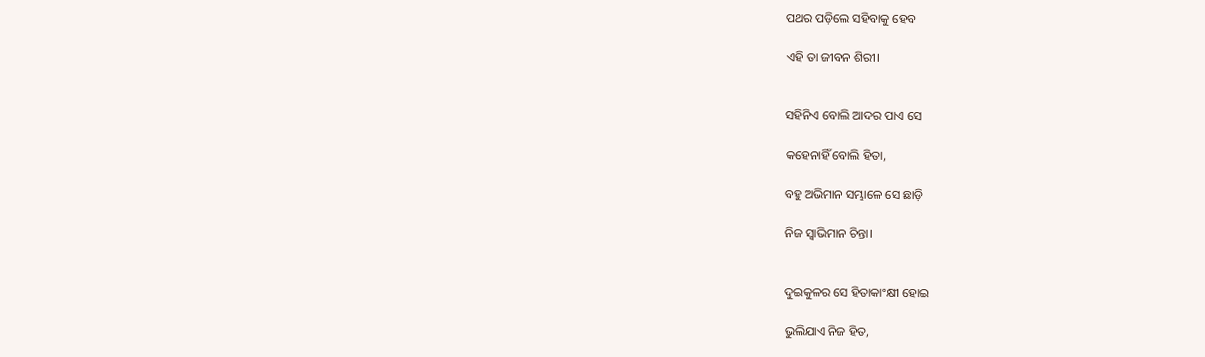ପଥର ପଡ଼ିଲେ ସହିବାକୁ ହେବ

ଏହି ତା ଜୀବନ ଶିରୀ।


ସହିନିଏ ବୋଲି ଆଦର ପାଏ ସେ

କହେନାହିଁ ବୋଲି ହିତା,

ବହୁ ଅଭିମାନ ସମ୍ଭାଳେ ସେ ଛାଡ଼ି

ନିଜ ସ୍ୱାଭିମାନ ଚିନ୍ତା।


ଦୁଇକୁଳର ସେ ହିତାକାଂକ୍ଷୀ ହୋଇ

ଭୁଲିଯାଏ ନିଜ ହିତ,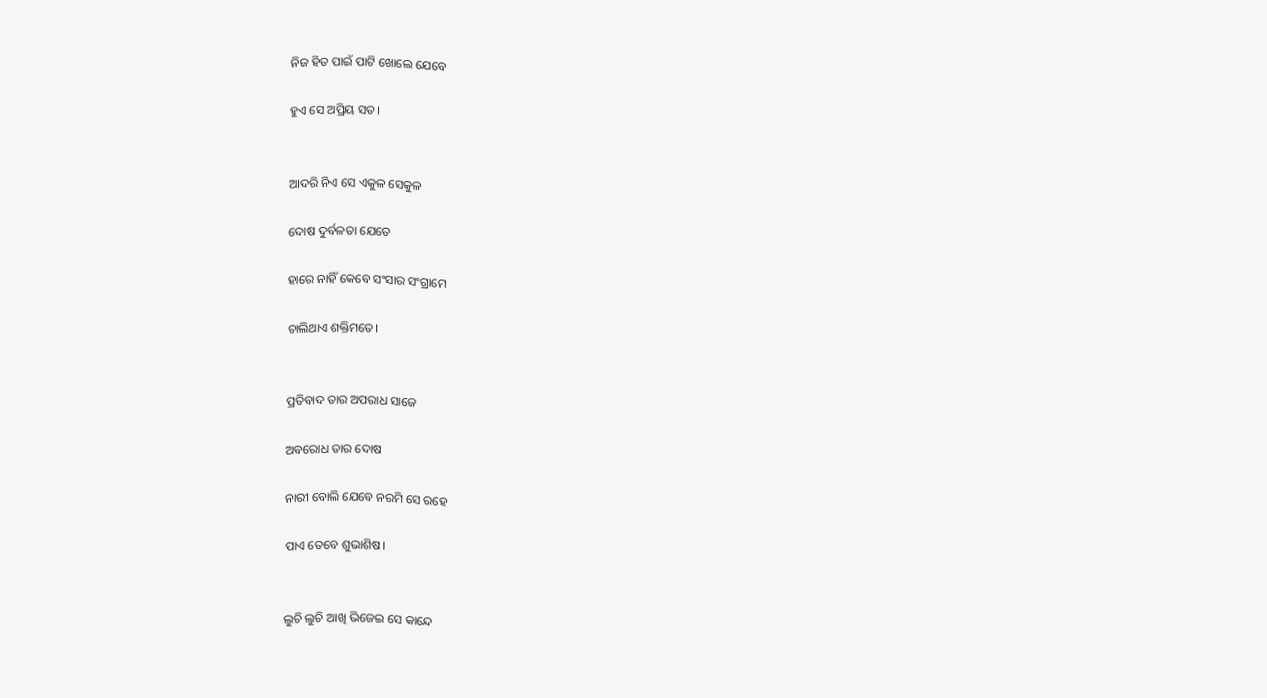ନିଜ ହିତ ପାଇଁ ପାଟି ଖୋଲେ ଯେବେ

ହୁଏ ସେ ଅପ୍ରିୟ ସତ।


ଆଦରି ନିଏ ସେ ଏକୁଳ ସେକୁଳ

ଦୋଷ ଦୁର୍ବଳତା ଯେତେ

ହାରେ ନାହିଁ କେବେ ସଂସାର ସଂଗ୍ରାମେ

ଚାଲିଥାଏ ଶକ୍ତିମତେ।


ପ୍ରତିବାଦ ତାର ଅପରାଧ ସାଜେ

ଅବରୋଧ ତାର ଦୋଷ

ନାରୀ ବୋଲି ଯେବେ ନରମି ସେ ରହେ

ପାଏ ତେବେ ଶୁଭାଶିଷ।


ଲୁଚି ଲୁଚି ଆଖି ଭିଜେଇ ସେ କାନ୍ଦେ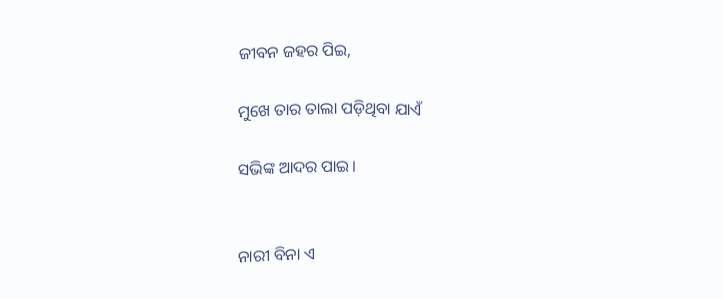ଜୀବନ ଜହର ପିଇ,

ମୁଖେ ତାର ତାଲା ପଡ଼ିଥିବା ଯାଏଁ

ସଭିଙ୍କ ଆଦର ପାଇ।


ନାରୀ ବିନା ଏ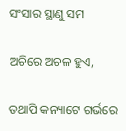ସଂସାର ସ୍ଥାଣୁ ସମ

ଅଚିରେ ଅଚଳ ହୁଏ,

ତଥାପି କନ୍ୟାଟେ ଗର୍ଭରେ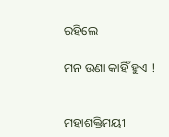ରହିଲେ

ମନ ଉଣା କାହିଁ ହୁଏ !


ମହାଶକ୍ତିମୟୀ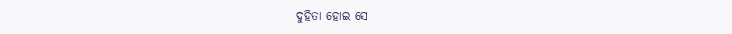ଦୁହିତା ହୋଇ ସେ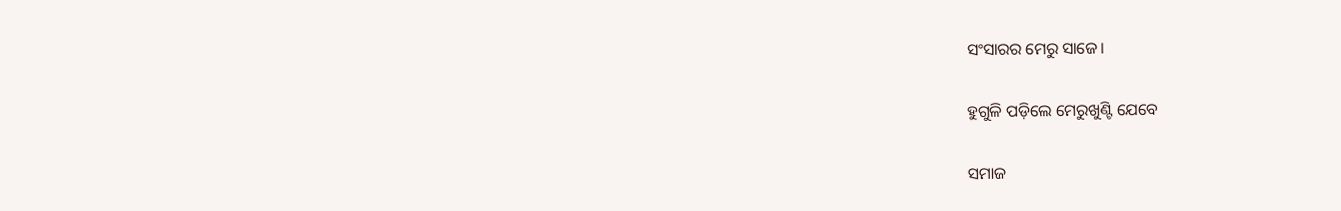ସଂସାରର ମେରୁ ସାଜେ।

ହୁଗୁଳି ପଡ଼ିଲେ ମେରୁଖୁଣ୍ଟି ଯେବେ

ସମାଜ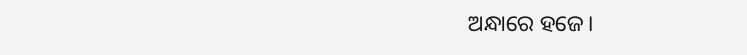ଅନ୍ଧାରେ ହଜେ।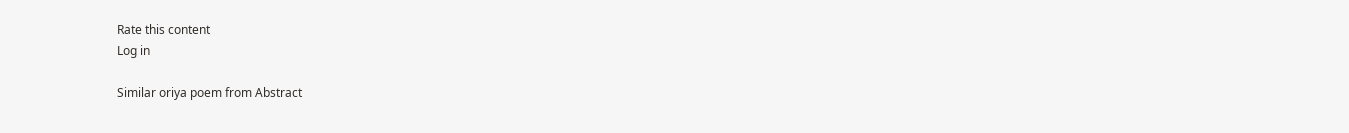Rate this content
Log in

Similar oriya poem from Abstract